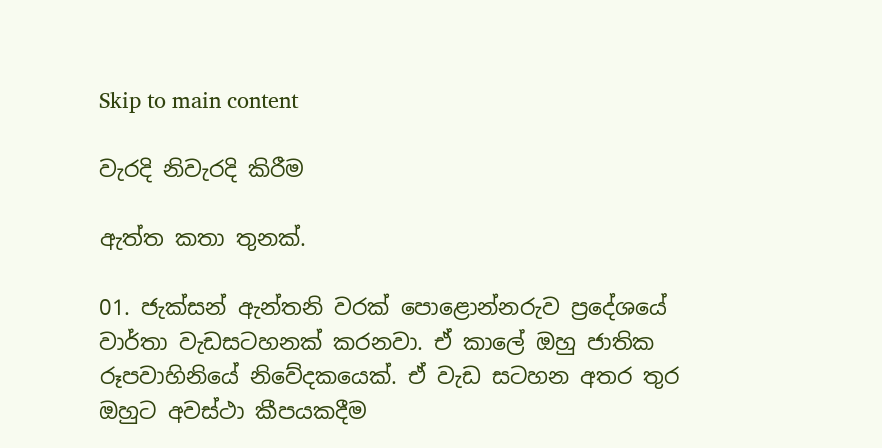Skip to main content

වැරදි නිවැරදි කිරීම

ඇත්ත කතා තුනක්.

01. ජැක්සන් ඇන්තනි වරක් පොළොන්නරුව ප්‍රදේශයේ වාර්තා වැඩසටහනක් කරනවා. ඒ කාලේ ඔහු ජාතික රූපවාහිනියේ නිවේදකයෙක්. ඒ වැඩ සටහන අතර තුර ඔහුට අවස්ථා කීපයකදීම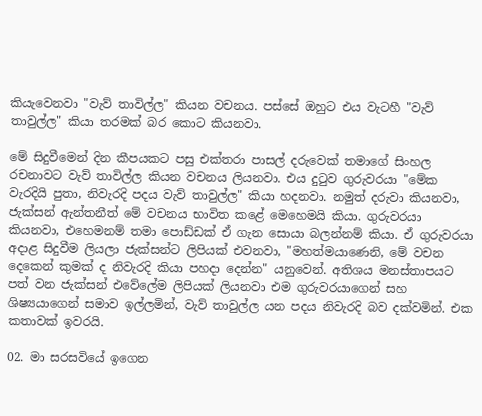කියැවෙනවා "වැව් තාවිල්ල" කියන වචනය. පස්සේ ඔහුට එය වැටහී "වැව් තාවුල්ල" කියා තරමක් බර කොට කියනවා.

මේ සිදුවීමෙන් දින කීපයකට පසු එක්තරා පාසල් දරුවෙක් තමාගේ සිංහල රචනාවට වැව් තාවිල්ල කියන වචනය ලියනවා. එය දුටුව ගුරුවරයා "මේක වැරදියි පුතා, නිවැරදි පදය වැව් තාවුල්ල" කියා හදනවා. නමුත් දරුවා කියනවා, ජැක්සන් ඇන්තනීත් මේ වචනය භාවිත කළේ මෙහෙමයි කියා. ගුරුවරයා කියනවා, එහෙමනම් තමා පොඩ්ඩක් ඒ ගැන සොයා බලන්නම් කියා. ඒ ගුරුවරයා අදාළ සිදුවීම ලියලා ජැක්සන්ට ලිපියක් එවනවා, "මහත්මයාණෙනි, මේ වචන දෙකෙන් කුමක් ද නිවැරදි කියා පහදා දෙන්න" යනුවෙන්. අතිශය මනස්තාපයට පත් වන ජැක්සන් එවේලේම ලිපියක් ලියනවා එම ගුරුවරයාගෙන් සහ ශිෂ්‍යයාගෙන් සමාව ඉල්ලමින්, වැව් තාවුල්ල යන පදය නිවැරදි බව දක්වමින්. එක කතාවක් ඉවරයි.

02. මා සරසවියේ ඉගෙන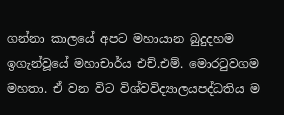ගන්නා කාලයේ අපට මහායාන බුදුදහම ඉගැන්වූයේ මහාචාර්ය එච්.එම්. මොරටුවගම මහතා. ඒ වන විට විශ්වවිද්‍යාලයපද්ධතිය ම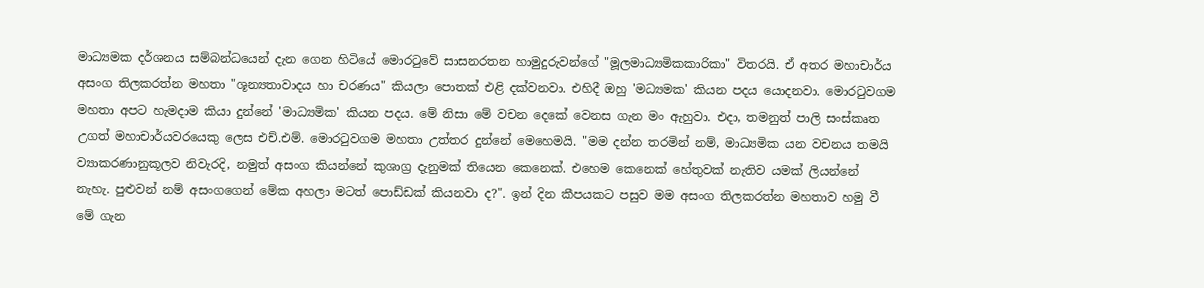මාධ්‍යමක දර්ශනය සම්බන්ධයෙන් දැන ගෙන හිටියේ මොරටුවේ සාසනරතන හාමුදුරුවන්ගේ "මූලමාධ්‍යමිකකාරිකා" විතරයි. ඒ අතර මහාචාර්ය අසංග තිලකරත්න මහතා "ශූන්‍යතාවාදය හා චරණය" කියලා පොතක් එළි දක්වනවා. එහිදී ඔහු 'මධ්‍යමක' කියන පදය යොදනවා. මොරටුවගම මහතා අපට හැමදාම කියා දුන්නේ 'මාධ්‍යමික' කියන පදය. මේ නිසා මේ වචන දෙකේ වෙනස ගැන මං ඇහුවා. එදා, තමනුත් පාලි සංස්කෘත උගත් මහාචාර්යවරයෙකු ලෙස එච්.එම්. මොරටුවගම මහතා උත්තර දුන්නේ මෙහෙමයි. "මම දන්න තරමින් නම්, මාධ්‍යමික යන වචනය තමයි ව්‍යාකරණානුකූලව නිවැරදි, නමුත් අසංග කියන්නේ කුශාග්‍ර දැනුමක් තියෙන කෙනෙක්. එහෙම කෙනෙක් හේතුවක් නැතිව යමක් ලියන්නේ නැහැ. පුළුවන් නම් අසංගගෙන් මේක අහලා මටත් පොඩ්ඩක් කියනවා ද?". ඉන් දින කීපයකට පසුව මම අසංග තිලකරත්න මහතාව හමු වී මේ ගැන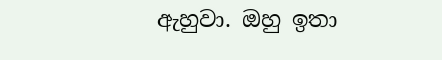ඇහුවා. ඔහු ඉතා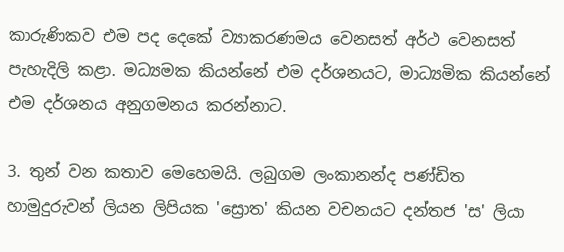කාරුණිකව එම පද දෙකේ ව්‍යාකරණමය වෙනසත් අර්ථ වෙනසත් පැහැදිලි කළා. මධ්‍යමක කියන්නේ එම දර්ශනයට, මාධ්‍යමික කියන්නේ එම දර්ශනය අනුගමනය කරන්නාට.

3. තුන් වන කතාව මෙහෙමයි. ලබුගම ලංකානන්ද පණ්ඩිත හාමුදුරුවන් ලියන ලිපියක 'ස්‍රොත' කියන වචනයට දන්තජ 'ස' ලියා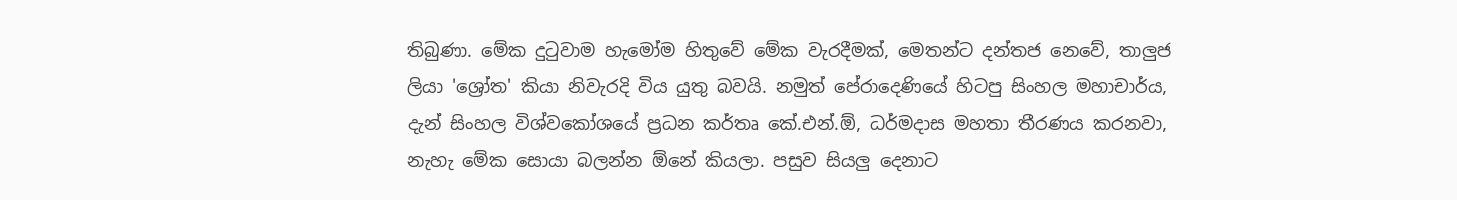තිබුණා. මේක දුටුවාම හැමෝම හිතුවේ මේක වැරදීමක්, මෙතන්ට දන්තජ නෙවේ, තාලුජ ලියා 'ශ්‍රෝත' කියා නිවැරදි විය යුතු බවයි. නමුත් පේරාදෙණියේ හිටපු සිංහල මහාචාර්ය, දැන් සිංහල විශ්වකෝශයේ ප්‍රධන කර්තෘ කේ.එන්.ඕ, ධර්මදාස මහතා තීරණය කරනවා, නැහැ මේක සොයා බලන්න ඕනේ කියලා. පසුව සියලු දෙනාට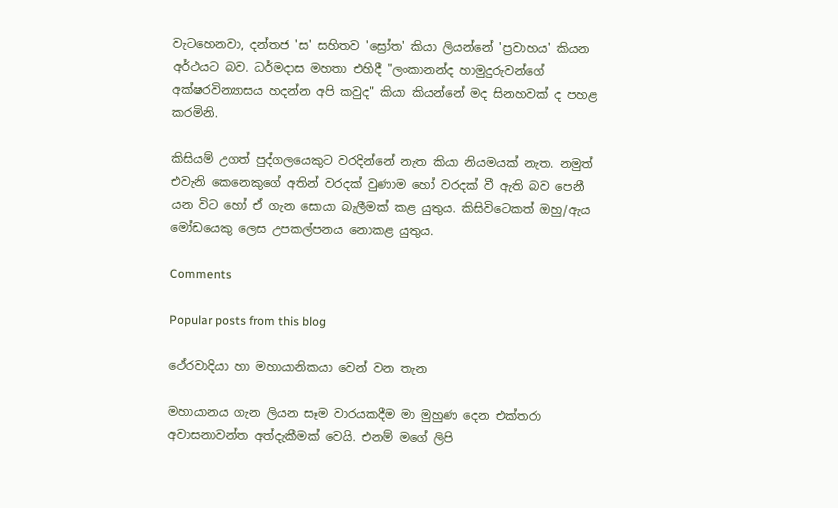වැටහෙනවා, දන්තජ 'ස' සහිතව 'ස්‍රෝත' කියා ලියන්නේ 'ප්‍රවාහය' කියන අර්ථයට බව. ධර්මදාස මහතා එහිදී "ලංකානන්ද හාමුදුරුවන්ගේ අක්ෂරවින්‍යාසය හදන්න අපි කවුද" කියා කියන්නේ මද සිනහවක් ද පහළ කරමිනි.

කිසියම් උගත් පුද්ගලයෙකුට වරදින්නේ නැත කියා නියමයක් නැත. නමුත් එවැනි කෙනෙකුගේ අතින් වරදක් වුණාම හෝ වරදක් වී ඇති බව පෙනී යන විට හෝ ඒ ගැන සොයා බැලීමක් කළ යුතුය. කිසිවිටෙකත් ඔහු/ඇය මෝඩයෙකු ලෙස උපකල්පනය නොකළ යුතුය.

Comments

Popular posts from this blog

ථේරවාදියා හා මහායානිකයා වෙන් වන තැන

මහායානය ගැන ලියන සෑම වාරයකදීම මා මුහුණ දෙන එක්තරා අවාසනාවන්ත අත්දැකීමක් වෙයි. එනම් මගේ ලිපි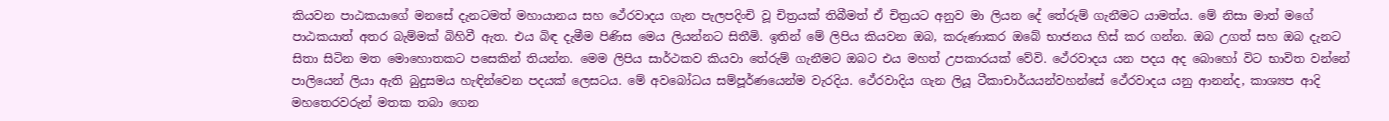කියවන පාඨකයාගේ මනසේ දැනටමත් මහායානය සහ ථේරවාදය ගැන පැලපදිංචි වූ චිත්‍රයක් තිබීමත් ඒ චිත්‍රයට අනුව මා ලියන දේ තේරුම් ගැනීමට යාමත්ය. මේ නිසා මාත් මගේ පාඨකයාත් අතර බැම්මක් බිහිවී ඇත. එය බිඳ දැමීම පිණිස මෙය ලියන්නට සිතීමි. ඉතින් මේ ලිපිය කියවන ඔබ, කරුණාකර ඔබේ භාජනය හිස් කර ගන්න. ඔබ උගත් සහ ඔබ දැනට සිතා සිටින මත මොහොතකට පසෙකින් තියන්න. මෙම ලිපිය සාර්ථකව කියවා තේරුම් ගැනීමට ඔබට එය මහත් උපකාරයක් වේවි. ථේරවාදය යන පදය අද බොහෝ විට භාවිත වන්නේ පාලියෙන් ලියා ඇති බුදුසමය හැඳින්වෙන පදයක් ලෙසටය. මේ අවබෝධය සම්පූර්ණයෙන්ම වැරදිය. ථේරවාදිය ගැන ලියූ ටීකාචාර්යයන්වහන්සේ ථේරවාදය යනු ආනන්ද, කාශ්‍යප ආදි මහතෙරවරුන් මතක තබා ගෙන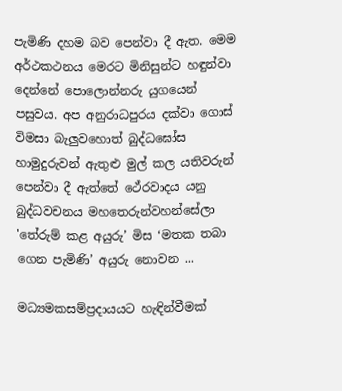පැමිණි දහම බව පෙන්වා දී ඇත. මෙම අර්ථකථනය මෙරට මිනිසුන්ට හඳුන්වා දෙන්නේ පොලොන්නරු යුගයෙන් පසුවය. අප අනුරාධපුරය දක්වා ගොස් විමසා බැලුවහොත් බුද්ධඝෝස හාමුදුරුවන් ඇතුළු මුල් කල යතිවරුන් පෙන්වා දී ඇත්තේ ථේරවාදය යනු බුද්ධවචනය මහතෙරුන්වහන්සේලා 'තේරුම් කළ අයුරු’ මිස ‘මතක තබා ගෙන පැමිණි’ අයුරු නොවන ...

මධ්‍යමකසම්ප්‍රදායයට හැඳින්වීමක්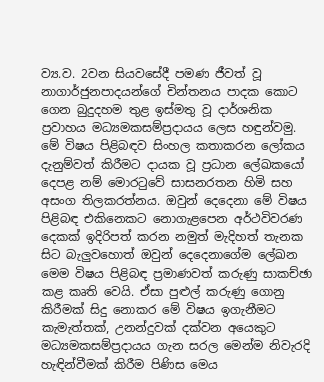ව්‍ය.ව. 2වන සියව‍‍‍සේදී පමණ ජීවත් වූ නාගාර්ජුනපාදයන්‍‍ගේ චින්තනය පාදක කොට ගෙන බුදුදහම තුළ ඉස්මතු වූ දාර්ශනික ප්‍රවාහය මධ්‍යමකසම්ප්‍රදායය ලෙස හඳුන්වමු. මේ විෂය පිළිබඳව සිංහල කතාකරන ලෝකය දැනුම්වත් කිරීමට දායක වූ ප්‍රධාන ලේඛකයෝ දෙපළ නම් මොරටුවේ සාසනරතන හිමි සහ අසංග තිලකරත්නය. ඔවුන් දෙදෙනා මේ විෂය පිළිබඳ එකිනෙකට නොගැළපෙන අර්ථවිවරණ දෙකක් ඉදිරිපත් කරන නමුත් මැදිහත් තැනක සිට බැලුවහොත් ඔවුන් දෙදෙනාගේම ලේඛන මෙම විෂය පිළිබඳ ප්‍රමාණවත් කරුණු සාකච්ඡා කළ කෘති වෙයි. ඒසා පුළුල් කරුණු ගොනු කිරීමක් සිදු නොකර මේ විෂය ඉගැනීමට කැමැත්තක්, උනන්දුවක් දක්වන අයෙකුට මධ්‍යමකසම්ප්‍රදායය ගැන සරල මෙන්ම නිවැරදි හැඳින්වීමක් කිරීම පිණිස මෙය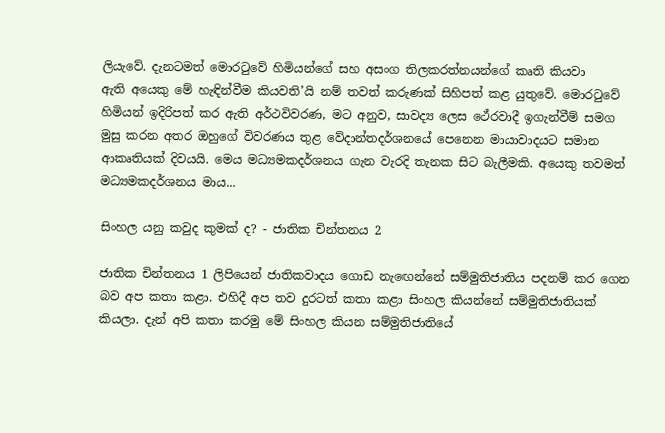ලියැවේ. දැනටමත් මොරටුවේ හිමියන්ගේ සහ අසංග තිලකරත්නයන්ගේ කෘති කියවා ඇති ‍අයෙකු මේ හැඳින්වීම කියවති’යි නම් තවත් කරුණක් සිහිපත් කළ යුතුවේ. මොරටුවේ හිමියන් ඉදිරිපත් කර ඇති අර්ථවිවරණ, මට අනුව, සාවද්‍ය ලෙස ථේරවාදී ඉගැන්වීම් සමග මුසු කරන අතර ඔහුගේ විවරණය තුළ වේදාන්තදර්ශනයේ පෙනෙන මායාවාදයට සමාන ආකෘතියක් දිවයයි. මෙය මධ්‍යමකදර්ශනය ගැන වැරදි තැනක සිට බැලීමකි. අයෙකු තවමත් මධ්‍යමකදර්ශනය මාය...

සිංහල යනු කවුද කුමක් ද? - ජාතික චින්තනය 2

ජාතික චින්තනය 1 ලිපියෙන් ජාතිකවාදය ගොඩ නැඟෙන්නේ සම්මුතිජාතිය පදනම් කර ගෙන බව අප කතා කළා. එහිදී අප තව දුරටත් කතා කළා සිංහල කියන්නේ සම්මුතිජාතියක් කියලා. දැන් අපි කතා කරමු මේ සිංහල කියන සම්මුතිජාතියේ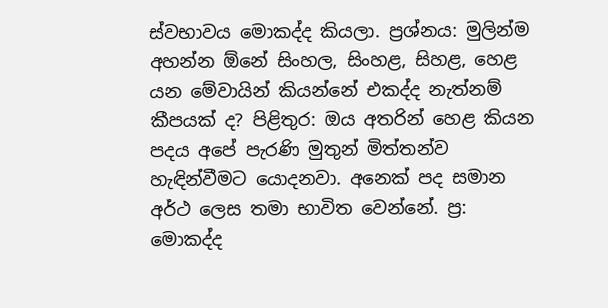ස්වභාවය මොකද්ද කියලා. ප්‍රශ්නය: මුලින්ම අහන්න ඕනේ සිංහල, සිංහළ, සිහළ, හෙළ යන මේවායින් කියන්නේ එකද්ද නැත්නම් කීපයක් ද? පිළිතුර: ඔය අතරින් හෙළ කියන පදය අපේ පැරණි මුතුන් මිත්තන්ව හැඳින්වීමට යොදනවා. අනෙක් පද සමාන අර්ථ ලෙස තමා භාවිත වෙන්නේ. ප්‍ර: මොකද්ද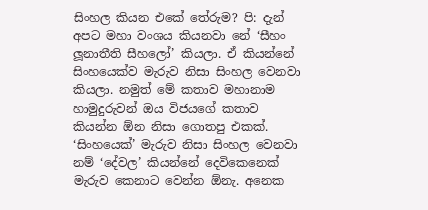සිංහල කියන එකේ තේරුම? පි: දැන් අපට මහා වංශය කියනවා නේ ‘සීහං ලූනාතීති සීහලෝ’ කියලා. ඒ කියන්නේ සිංහයෙක්ව මැරුව නිසා සිංහල වෙනවා කියලා. නමුත් මේ කතාව මහානාම හාමුදුරුවන් ඔය විජයගේ කතාව කියන්න ඕන නිසා ගොතපු එකක්. ‘සිංහයෙක්’ මැරුව නිසා සිංහල වෙනවා නම් ‘දේවල’ කියන්නේ දෙවිකෙනෙක් මැරුව කෙනාට වෙන්න ඕනැ. අනෙක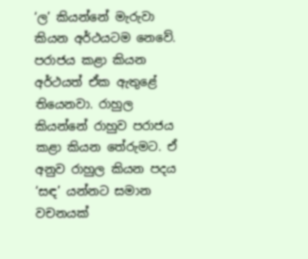‘ල’ කියන්නේ මැරුවා කියන අර්ථයටම නෙවේ. පරාජය කළා කියන අර්ථයත් ඒක ඇතුළේ තියෙනවා. රාහුල කියන්නේ රාහුව පරාජය කළා කියන තේරුමට. ඒ අනුව රාහුල කියන පදය ‘සඳ’ යන්නට සමාන වචනයක්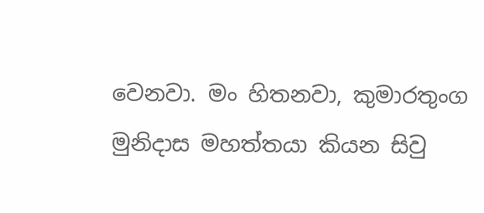වෙනවා. මං හිතනවා, කුමාරතුංග මුනිදාස මහත්තයා කියන සිවු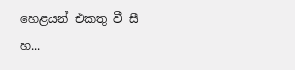හෙළයන් එකතු වී සී හ...